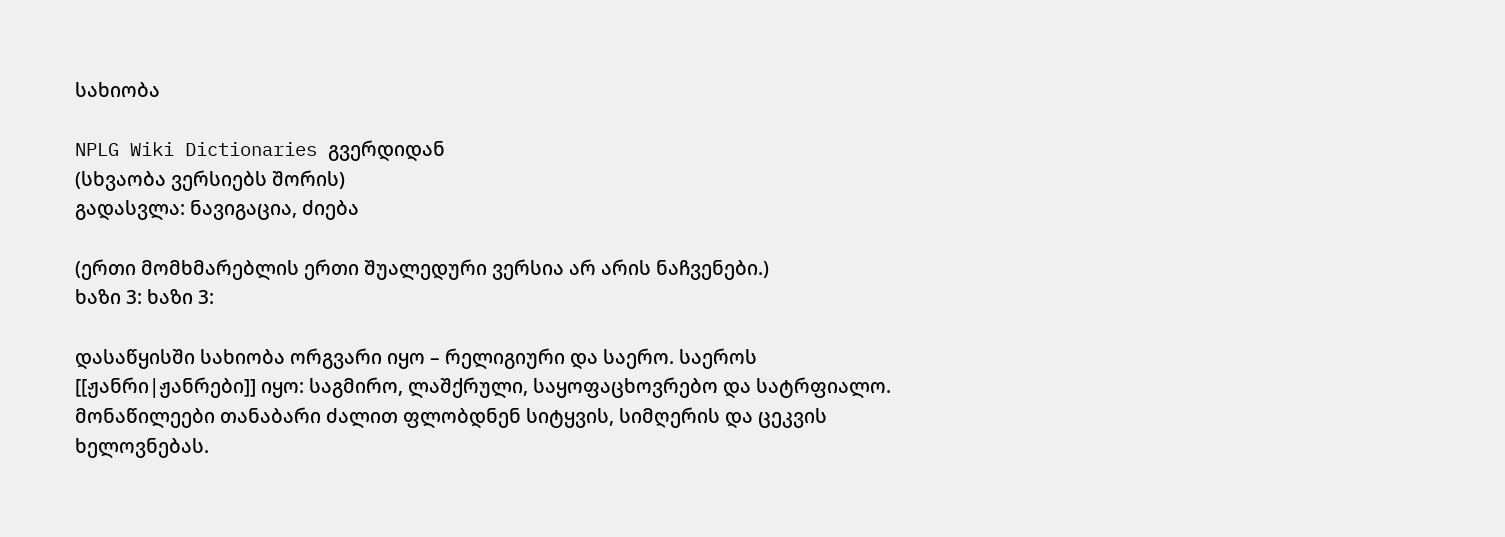სახიობა

NPLG Wiki Dictionaries გვერდიდან
(სხვაობა ვერსიებს შორის)
გადასვლა: ნავიგაცია, ძიება

(ერთი მომხმარებლის ერთი შუალედური ვერსია არ არის ნაჩვენები.)
ხაზი 3: ხაზი 3:

დასაწყისში სახიობა ორგვარი იყო – რელიგიური და საერო. საეროს [[ჟანრი|ჟანრები]] იყო: საგმირო, ლაშქრული, საყოფაცხოვრებო და სატრფიალო. მონაწილეები თანაბარი ძალით ფლობდნენ სიტყვის, სიმღერის და ცეკვის ხელოვნებას.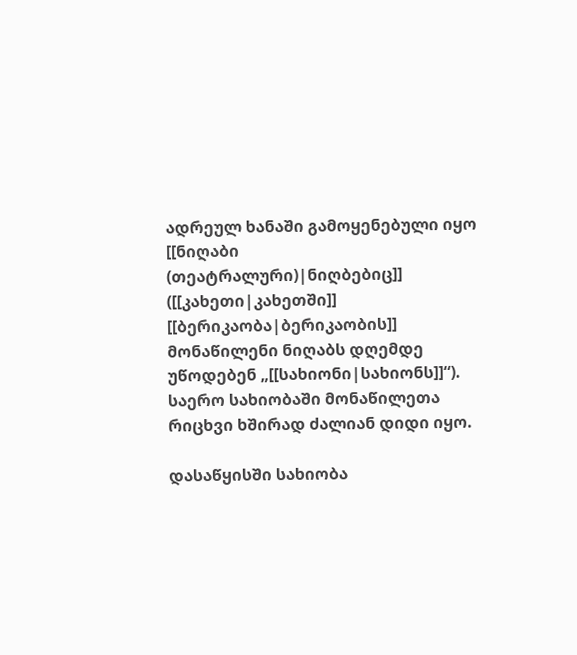ადრეულ ხანაში გამოყენებული იყო [[ნიღაბი (თეატრალური)|ნიღბებიც]] ([[კახეთი|კახეთში]] [[ბერიკაობა|ბერიკაობის]] მონაწილენი ნიღაბს დღემდე უწოდებენ „[[სახიონი|სახიონს]]“). საერო სახიობაში მონაწილეთა რიცხვი ხშირად ძალიან დიდი იყო.

დასაწყისში სახიობა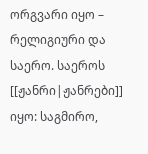ორგვარი იყო – რელიგიური და საერო. საეროს [[ჟანრი|ჟანრები]] იყო: საგმირო,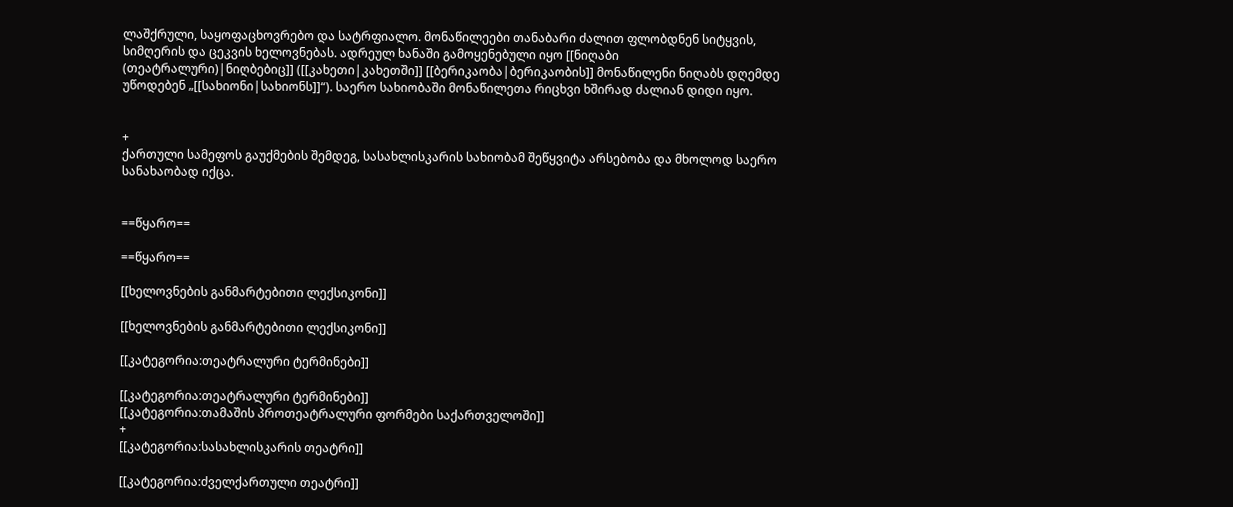ლაშქრული, საყოფაცხოვრებო და სატრფიალო. მონაწილეები თანაბარი ძალით ფლობდნენ სიტყვის, სიმღერის და ცეკვის ხელოვნებას. ადრეულ ხანაში გამოყენებული იყო [[ნიღაბი (თეატრალური)|ნიღბებიც]] ([[კახეთი|კახეთში]] [[ბერიკაობა|ბერიკაობის]] მონაწილენი ნიღაბს დღემდე უწოდებენ „[[სახიონი|სახიონს]]“). საერო სახიობაში მონაწილეთა რიცხვი ხშირად ძალიან დიდი იყო.


+
ქართული სამეფოს გაუქმების შემდეგ, სასახლისკარის სახიობამ შეწყვიტა არსებობა და მხოლოდ საერო სანახაობად იქცა.


==წყარო==

==წყარო==

[[ხელოვნების განმარტებითი ლექსიკონი]]

[[ხელოვნების განმარტებითი ლექსიკონი]]

[[კატეგორია:თეატრალური ტერმინები]]

[[კატეგორია:თეატრალური ტერმინები]]
[[კატეგორია:თამაშის პროთეატრალური ფორმები საქართველოში]]
+
[[კატეგორია:სასახლისკარის თეატრი]]

[[კატეგორია:ძველქართული თეატრი]]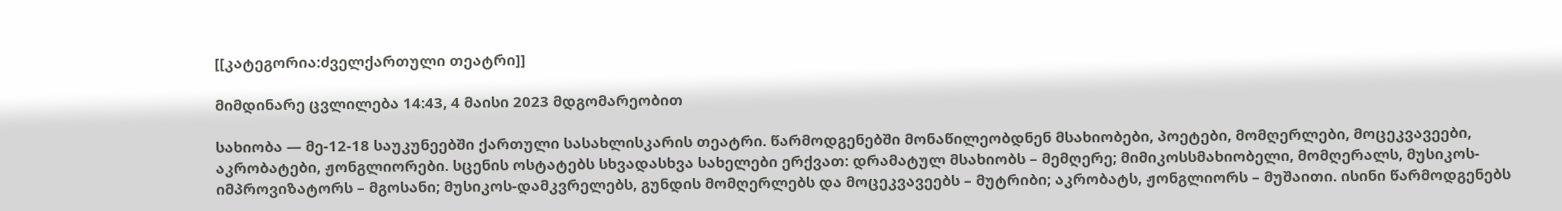[[კატეგორია:ძველქართული თეატრი]]

მიმდინარე ცვლილება 14:43, 4 მაისი 2023 მდგომარეობით

სახიობა — მე-12-18 საუკუნეებში ქართული სასახლისკარის თეატრი. წარმოდგენებში მონაწილეობდნენ მსახიობები, პოეტები, მომღერლები, მოცეკვავეები, აკრობატები, ჟონგლიორები. სცენის ოსტატებს სხვადასხვა სახელები ერქვათ: დრამატულ მსახიობს – მემღერე; მიმიკოსსმახიობელი, მომღერალს, მუსიკოს-იმპროვიზატორს – მგოსანი; მუსიკოს-დამკვრელებს, გუნდის მომღერლებს და მოცეკვავეებს – მუტრიბი; აკრობატს, ჟონგლიორს – მუშაითი. ისინი წარმოდგენებს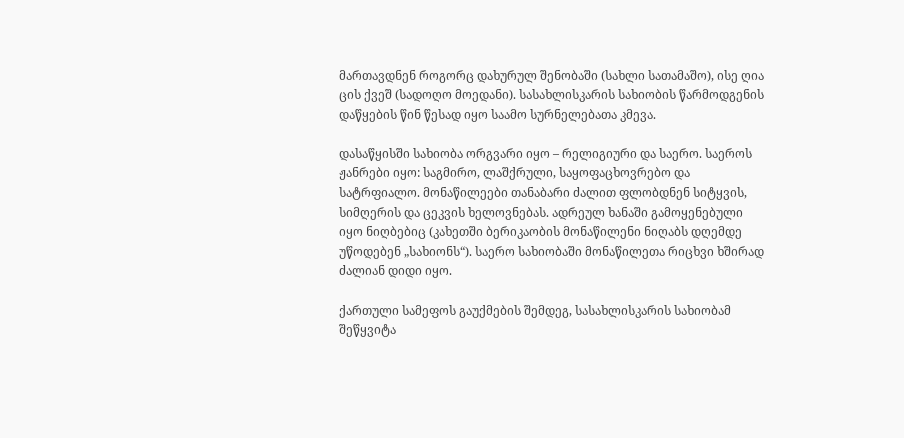მართავდნენ როგორც დახურულ შენობაში (სახლი სათამაშო), ისე ღია ცის ქვეშ (სადოღო მოედანი). სასახლისკარის სახიობის წარმოდგენის დაწყების წინ წესად იყო საამო სურნელებათა კმევა.

დასაწყისში სახიობა ორგვარი იყო – რელიგიური და საერო. საეროს ჟანრები იყო: საგმირო, ლაშქრული, საყოფაცხოვრებო და სატრფიალო. მონაწილეები თანაბარი ძალით ფლობდნენ სიტყვის, სიმღერის და ცეკვის ხელოვნებას. ადრეულ ხანაში გამოყენებული იყო ნიღბებიც (კახეთში ბერიკაობის მონაწილენი ნიღაბს დღემდე უწოდებენ „სახიონს“). საერო სახიობაში მონაწილეთა რიცხვი ხშირად ძალიან დიდი იყო.

ქართული სამეფოს გაუქმების შემდეგ, სასახლისკარის სახიობამ შეწყვიტა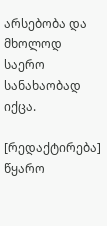არსებობა და მხოლოდ საერო სანახაობად იქცა.

[რედაქტირება] წყარო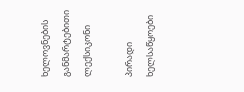ხელოვნების განმარტებითი ლექსიკონი

პირადი ხელსაწყოები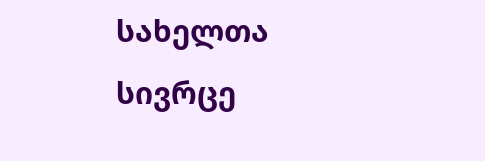სახელთა სივრცე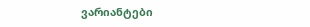ვარიანტები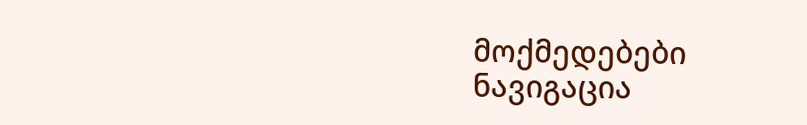მოქმედებები
ნავიგაცია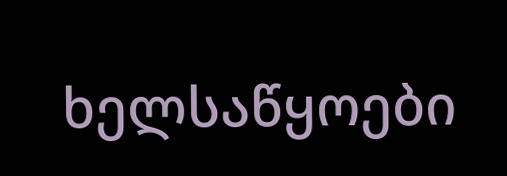ხელსაწყოები